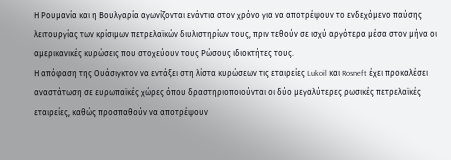Η Ρουμανία και η Βουλγαρία αγωνίζονται ενάντια στον χρόνο για να αποτρέψουν το ενδεχόμενο παύσης λειτουργίας των κρίσιμων πετρελαϊκών διυλιστηρίων τους, πριν τεθούν σε ισχύ αργότερα μέσα στον μήνα οι αμερικανικές κυρώσεις που στοχεύουν τους Ρώσους ιδιοκτήτες τους.
Η απόφαση της Ουάσιγκτον να εντάξει στη λίστα κυρώσεων τις εταιρείες Lukoil και Rosneft έχει προκαλέσει αναστάτωση σε ευρωπαϊκές χώρες όπου δραστηριοποιούνται οι δύο μεγαλύτερες ρωσικές πετρελαϊκές εταιρείες, καθώς προσπαθούν να αποτρέψουν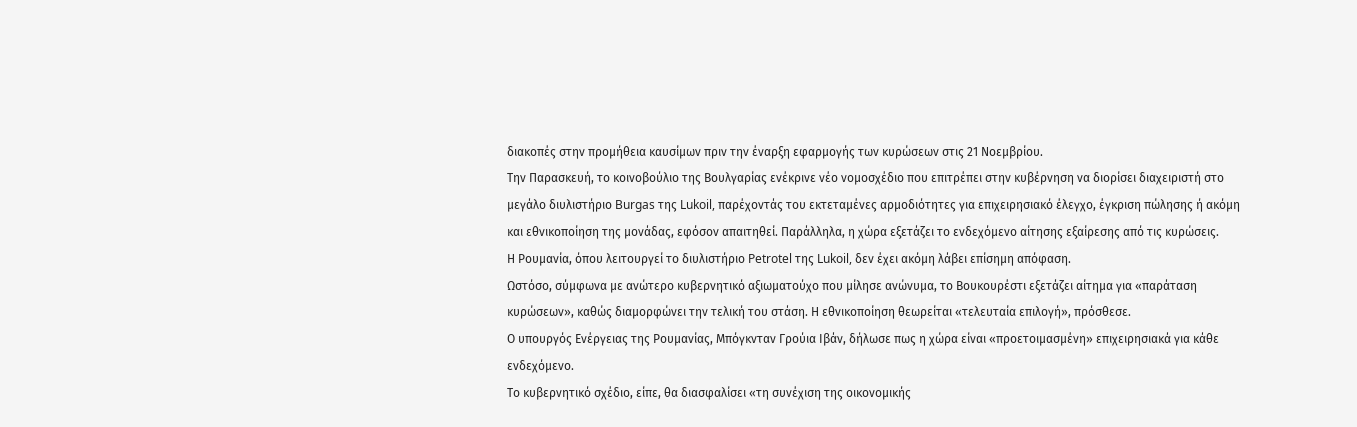διακοπές στην προμήθεια καυσίμων πριν την έναρξη εφαρμογής των κυρώσεων στις 21 Νοεμβρίου.
Την Παρασκευή, το κοινοβούλιο της Βουλγαρίας ενέκρινε νέο νομοσχέδιο που επιτρέπει στην κυβέρνηση να διορίσει διαχειριστή στο μεγάλο διυλιστήριο Burgas της Lukoil, παρέχοντάς του εκτεταμένες αρμοδιότητες για επιχειρησιακό έλεγχο, έγκριση πώλησης ή ακόμη και εθνικοποίηση της μονάδας, εφόσον απαιτηθεί. Παράλληλα, η χώρα εξετάζει το ενδεχόμενο αίτησης εξαίρεσης από τις κυρώσεις.
Η Ρουμανία, όπου λειτουργεί το διυλιστήριο Petrotel της Lukoil, δεν έχει ακόμη λάβει επίσημη απόφαση.
Ωστόσο, σύμφωνα με ανώτερο κυβερνητικό αξιωματούχο που μίλησε ανώνυμα, το Βουκουρέστι εξετάζει αίτημα για «παράταση κυρώσεων», καθώς διαμορφώνει την τελική του στάση. Η εθνικοποίηση θεωρείται «τελευταία επιλογή», πρόσθεσε.
Ο υπουργός Ενέργειας της Ρουμανίας, Mπόγκνταν Γρούια Ιβάν, δήλωσε πως η χώρα είναι «προετοιμασμένη» επιχειρησιακά για κάθε ενδεχόμενο.
Το κυβερνητικό σχέδιο, είπε, θα διασφαλίσει «τη συνέχιση της οικονομικής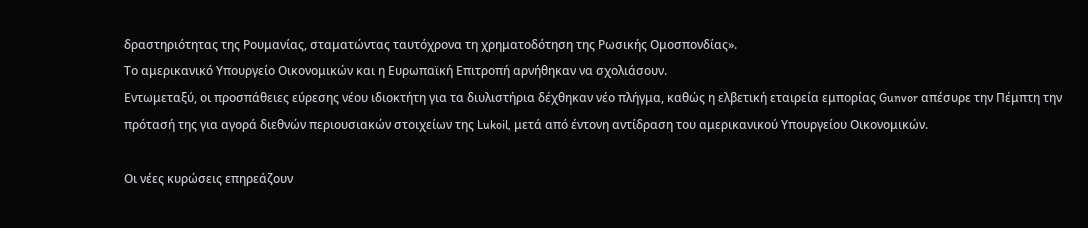δραστηριότητας της Ρουμανίας, σταματώντας ταυτόχρονα τη χρηματοδότηση της Ρωσικής Ομοσπονδίας».
Το αμερικανικό Υπουργείο Οικονομικών και η Ευρωπαϊκή Επιτροπή αρνήθηκαν να σχολιάσουν.
Εντωμεταξύ, οι προσπάθειες εύρεσης νέου ιδιοκτήτη για τα διυλιστήρια δέχθηκαν νέο πλήγμα, καθώς η ελβετική εταιρεία εμπορίας Gunvor απέσυρε την Πέμπτη την πρότασή της για αγορά διεθνών περιουσιακών στοιχείων της Lukoil, μετά από έντονη αντίδραση του αμερικανικού Υπουργείου Οικονομικών.

Οι νέες κυρώσεις επηρεάζουν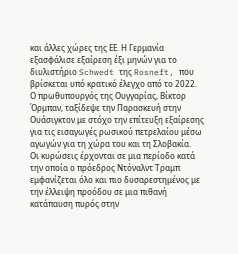και άλλες χώρες της ΕΕ. Η Γερμανία εξασφάλισε εξαίρεση έξι μηνών για το διυλιστήριο Schwedt της Rosneft, που βρίσκεται υπό κρατικό έλεγχο από το 2022.
Ο πρωθυπουργός της Ουγγαρίας, Βίκτορ Όρμπαν, ταξίδεψε την Παρασκευή στην Ουάσιγκτον με στόχο την επίτευξη εξαίρεσης για τις εισαγωγές ρωσικού πετρελαίου μέσω αγωγών για τη χώρα του και τη Σλοβακία.
Οι κυρώσεις έρχονται σε μια περίοδο κατά την οποία ο πρόεδρος Ντόναλντ Τραμπ εμφανίζεται όλο και πιο δυσαρεστημένος με την έλλειψη προόδου σε μια πιθανή κατάπαυση πυρός στην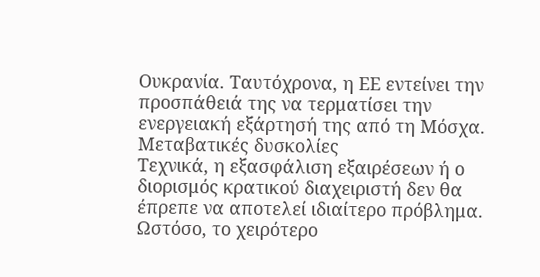Ουκρανία. Ταυτόχρονα, η ΕΕ εντείνει την προσπάθειά της να τερματίσει την ενεργειακή εξάρτησή της από τη Μόσχα.
Μεταβατικές δυσκολίες
Τεχνικά, η εξασφάλιση εξαιρέσεων ή ο διορισμός κρατικού διαχειριστή δεν θα έπρεπε να αποτελεί ιδιαίτερο πρόβλημα. Ωστόσο, το χειρότερο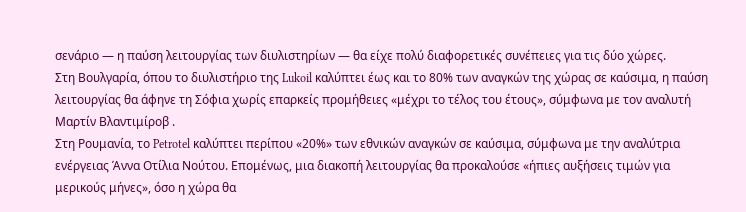σενάριο — η παύση λειτουργίας των διυλιστηρίων — θα είχε πολύ διαφορετικές συνέπειες για τις δύο χώρες.
Στη Βουλγαρία, όπου το διυλιστήριο της Lukoil καλύπτει έως και το 80% των αναγκών της χώρας σε καύσιμα, η παύση λειτουργίας θα άφηνε τη Σόφια χωρίς επαρκείς προμήθειες «μέχρι το τέλος του έτους», σύμφωνα με τον αναλυτή Μαρτίν Βλαντιμίροβ .
Στη Ρουμανία, το Petrotel καλύπτει περίπου «20%» των εθνικών αναγκών σε καύσιμα, σύμφωνα με την αναλύτρια ενέργειας Άννα Οτίλια Νούτου. Επομένως, μια διακοπή λειτουργίας θα προκαλούσε «ήπιες αυξήσεις τιμών για μερικούς μήνες», όσο η χώρα θα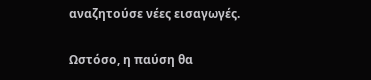αναζητούσε νέες εισαγωγές.

Ωστόσο, η παύση θα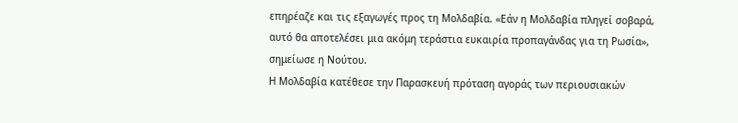επηρέαζε και τις εξαγωγές προς τη Μολδαβία. «Εάν η Μολδαβία πληγεί σοβαρά, αυτό θα αποτελέσει μια ακόμη τεράστια ευκαιρία προπαγάνδας για τη Ρωσία», σημείωσε η Νούτου.
Η Μολδαβία κατέθεσε την Παρασκευή πρόταση αγοράς των περιουσιακών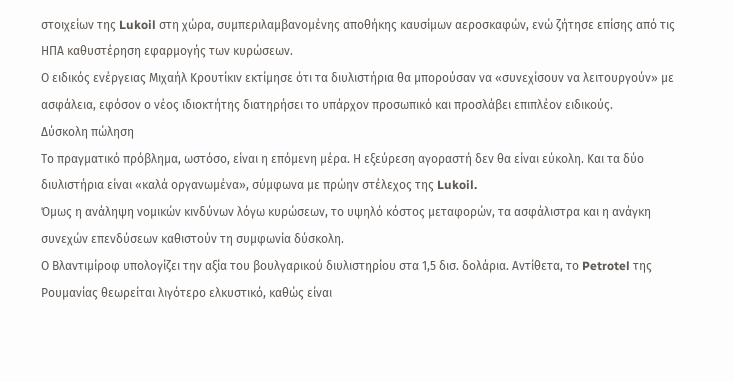στοιχείων της Lukoil στη χώρα, συμπεριλαμβανομένης αποθήκης καυσίμων αεροσκαφών, ενώ ζήτησε επίσης από τις ΗΠΑ καθυστέρηση εφαρμογής των κυρώσεων.
Ο ειδικός ενέργειας Μιχαήλ Κρουτίκιν εκτίμησε ότι τα διυλιστήρια θα μπορούσαν να «συνεχίσουν να λειτουργούν» με ασφάλεια, εφόσον ο νέος ιδιοκτήτης διατηρήσει το υπάρχον προσωπικό και προσλάβει επιπλέον ειδικούς.
Δύσκολη πώληση
Το πραγματικό πρόβλημα, ωστόσο, είναι η επόμενη μέρα. Η εξεύρεση αγοραστή δεν θα είναι εύκολη. Και τα δύο διυλιστήρια είναι «καλά οργανωμένα», σύμφωνα με πρώην στέλεχος της Lukoil.
Όμως η ανάληψη νομικών κινδύνων λόγω κυρώσεων, το υψηλό κόστος μεταφορών, τα ασφάλιστρα και η ανάγκη συνεχών επενδύσεων καθιστούν τη συμφωνία δύσκολη.
Ο Βλαντιμίροφ υπολογίζει την αξία του βουλγαρικού διυλιστηρίου στα 1,5 δισ. δολάρια. Αντίθετα, το Petrotel της Ρουμανίας θεωρείται λιγότερο ελκυστικό, καθώς είναι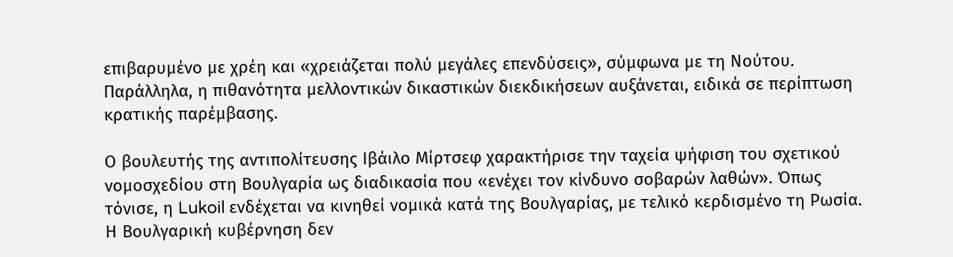επιβαρυμένο με χρέη και «χρειάζεται πολύ μεγάλες επενδύσεις», σύμφωνα με τη Νούτου.
Παράλληλα, η πιθανότητα μελλοντικών δικαστικών διεκδικήσεων αυξάνεται, ειδικά σε περίπτωση κρατικής παρέμβασης.

Ο βουλευτής της αντιπολίτευσης Ιβάιλο Μίρτσεφ χαρακτήρισε την ταχεία ψήφιση του σχετικού νομοσχεδίου στη Βουλγαρία ως διαδικασία που «ενέχει τον κίνδυνο σοβαρών λαθών». Όπως τόνισε, η Lukoil ενδέχεται να κινηθεί νομικά κατά της Βουλγαρίας, με τελικό κερδισμένο τη Ρωσία.
Η Βουλγαρική κυβέρνηση δεν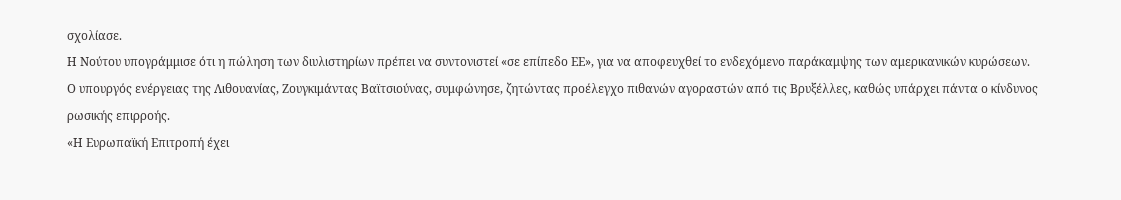σχολίασε.
Η Νούτου υπογράμμισε ότι η πώληση των διυλιστηρίων πρέπει να συντονιστεί «σε επίπεδο ΕΕ», για να αποφευχθεί το ενδεχόμενο παράκαμψης των αμερικανικών κυρώσεων.
Ο υπουργός ενέργειας της Λιθουανίας, Ζουγκιμάντας Βαϊτσιούνας, συμφώνησε, ζητώντας προέλεγχο πιθανών αγοραστών από τις Βρυξέλλες, καθώς υπάρχει πάντα ο κίνδυνος ρωσικής επιρροής.
«Η Ευρωπαϊκή Επιτροπή έχει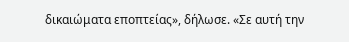δικαιώματα εποπτείας», δήλωσε. «Σε αυτή την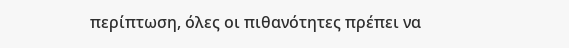περίπτωση, όλες οι πιθανότητες πρέπει να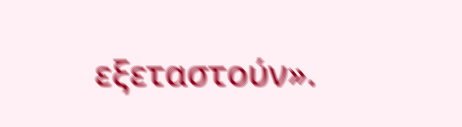εξεταστούν».